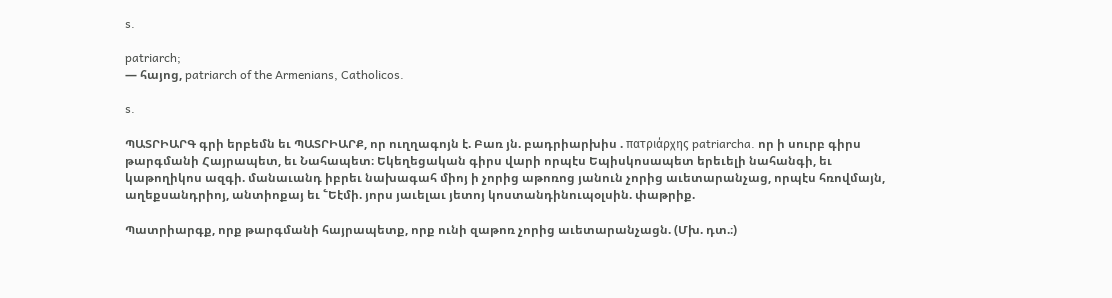s.

patriarch;
— հայոց, patriarch of the Armenians, Catholicos.

s.

ՊԱՏՐԻԱՐԳ գրի երբեմն եւ ՊԱՏՐԻԱՐՔ, որ ուղղագոյն է. Բառ յն. բադրիարխիս . πατριάρχης patriarcha. որ ի սուրբ գիրս թարգմանի Հայրապետ, եւ Նահապետ։ Եկեղեցական գիրս վարի որպէս Եպիսկոսապետ երեւելի նահանգի, եւ կաթողիկոս ազգի. մանաւանդ իբրեւ նախագահ միոյ ի չորից աթոռոց յանուն չորից աւետարանչաց, որպէս հռովմայն, աղեքսանդրիոյ, անտիոքայ եւ ՟Եէմի. յորս յաւելաւ յետոյ կոստանդինուպօլսին. փաթրիք.

Պատրիարգք, որք թարգմանի հայրապետք, որք ունի զաթոռ չորից աւետարանչացն. (Մխ. դտ.։)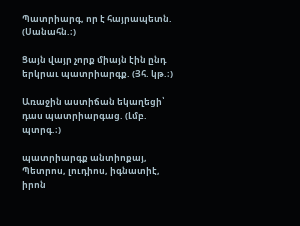Պատրիարգ, որ է հայրապետն. (Սանահն.։)

Ցայն վայր չորք միայն էին ընդ երկրաւ պատրիարգք. (Յհ. կթ.։)

Առաջին աստիճան եկաղեցի՝ դաս պատրիարգաց. (Լմբ. պտրգ.։)

պատրիարգք անտիոքայ, Պետրոս, լուդիոս, իգնատիէ, իրոն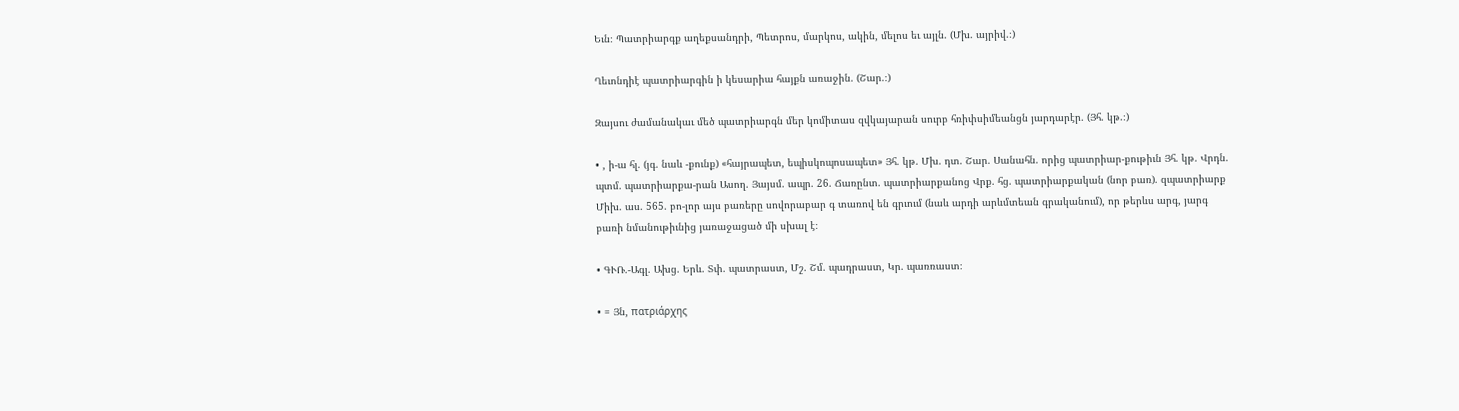Եւն։ Պատրիարգք աղեքսանդրի, Պետրոս, մարկոս, ակին, մելոս եւ այլն. (Մխ. այրիվ.։)

Ղեւոնդիէ պատրիարգին ի կեսարիա հայքն առաջին. (Շար.։)

Զայսու ժամանակաւ մեծ պատրիարգն մեր կոմիտաս զվկայարան սուրբ հռիփսիմեանցն յարդարէր. (Յհ. կթ.։)

• , ի-ա հլ. (յգ. նաև -քունք) «հայրապետ, եպիսկոպոսապետ» Յհ. կթ. Մխ. դտ. Շար. Սանահն. որից պատրիար-քութիւն Յհ. կթ. Վրդն. պտմ. պատրիարքա-րան Ասող. Յայսմ. ապր. 26. Ճառընտ. պատրիարքանոց Վրք. հց. պատրիարքական (նոր բառ). զպատրիարք Միխ. աս. 565. բո-լոր այս բառերը սովորաբար գ տառով են գրւում (նաև արդի արևմտեան գրականում), որ թերևս արգ, յարգ բառի նմանութիւնից յառաջացած մի սխալ է։

• ԳՒՌ.-Ագլ. Ախց. Երև. Տփ. պատրաստ, Մշ. Շմ. պադրաստ, Կր. պառռաստ։

• = Յն, πατριάρχης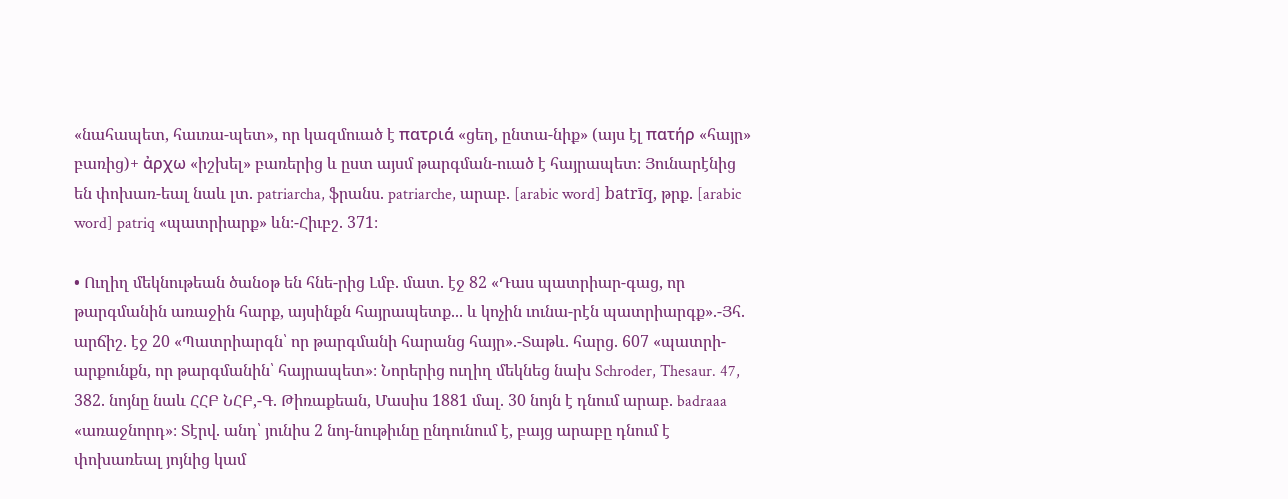«նահապետ, հաւռա-պետ», որ կազմուած է πατριά́ «ցեղ, ընտա-նիք» (այս էլ πατήρ «հայր» բառից)+ ἀρχω «իշխել» բառերից և ըստ այսմ թարգման-ուած է հայրապետ։ Յունարէնից են փոխառ-եալ նաև լտ. patriarcha, ֆրանս. patriarche, արաբ. [arabic word] batrīq, թրք. [arabic word] patriq «պատրիարք» ևն։-Հիւբշ. 371։

• Ուղիղ մեկնութեան ծանօթ են հնե-րից Լմբ. մատ. էջ 82 «Դաս պատրիար-գաց, որ թարգմանին առաջին հարք, այսինքն հայրապետք... և կոչին ւունա-րէն պատրիարգք».-Յհ. արճիշ. էջ 20 «Պատրիարգն՝ որ թարգմանի հարանց հայր».-Տաթև. հարց. 607 «պատրի-արքունքն, որ թարգմանին՝ հայրապետ»։ Նորերից ուղիղ մեկնեց նախ Schroder, Thesaur. 47, 382. նոյնը նաև ՀՀԲ ՆՀԲ,-Գ. Թիռաքեան, Մասիս 1881 մալ. 30 նոյն է դնում արաբ. badraaa «առաջնորդ»։ Տէրվ. անդ՝ յունիս 2 նոյ-նութիւնը ընդունում է, բայց արաբը դնում է փոխառեալ յոյնից կամ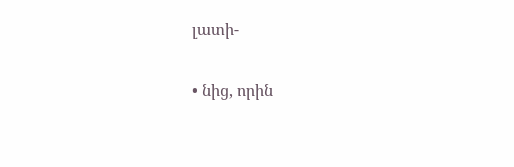լատի-

• նից, որին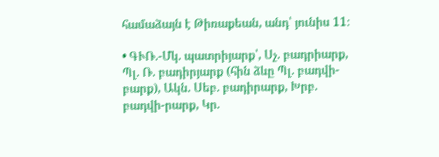համաձայն է Թիռաքեան, անդ՝ յունիս 11։

• ԳՒՌ.-Մկ. պատրիյարք՝, Սչ. բադրիարք, Պլ. Ռ. բադիրյարք (հին ձևը Պլ. բադվի-բարք), Ակն. Սեբ. բադիրարք, Խրբ. բադվի-րարք, Կր.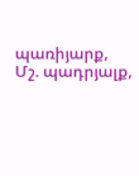պառիյարք, Մշ. պադրյալք,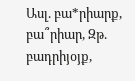Ասլ. բա*րիարք, բա՞րիար, Զթ. բադրիյօյք,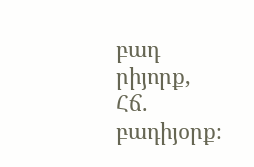բադ րիյորք, Հճ. բադիյօրք։